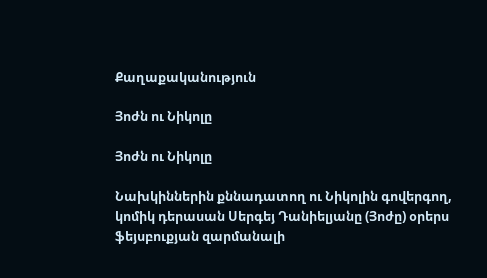Քաղաքականություն

Յոժն ու Նիկոլը

Յոժն ու Նիկոլը

Նախկիններին քննադատող ու Նիկոլին գովերգող, կոմիկ դերասան Սերգեյ Դանիելյանը (Յոժը) օրերս ֆեյսբուքյան զարմանալի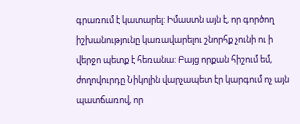գրառում է կատարել: Իմաստն այն է, որ գործող իշխանությունը կառավարելու շնորհք չունի ու ի վերջո պետք է հեռանա: Բայց որքան հիշում եմ, ժողովուրդը Նիկոլին վարչապետ էր կարգում ոչ այն պատճառով, որ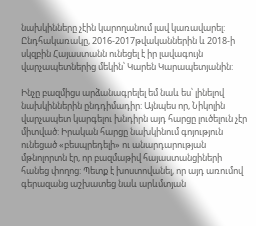նախկինները չէին կարողանում լավ կառավարել: Ընդհակառակը, 2016-2017թվականներին և 2018-ի սկզբին Հայաստանն ունեցել է իր լավագույն վարչապետներից մեկին՝ Կարեն Կարապետյանին:

Ինչը բազմիցս արձանագրելել եմ նաև ես՝ լինելով նախկիններին ընդդիմադիր: Այնպես որ, Նիկոլին վարչապետ կարգելու խնդիրն այդ հարցը լուծելուն չէր միտված: Իրական հարցը նախկինում գոյություն ունեցած «բեսպրեդելի» ու անարդարության մթնոլորտն էր, որ բազմաթիվ հայաստանցիների հանեց փողոց: Պետք է խոստովանել, որ այդ առումով գերազանց աշխատեց նաև արևմտյան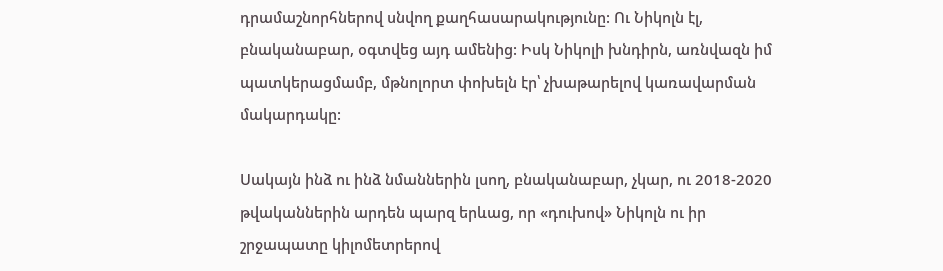դրամաշնորհներով սնվող քաղհասարակությունը: Ու Նիկոլն էլ, բնականաբար, օգտվեց այդ ամենից: Իսկ Նիկոլի խնդիրն, առնվազն իմ պատկերացմամբ, մթնոլորտ փոխելն էր՝ չխաթարելով կառավարման մակարդակը:

Սակայն ինձ ու ինձ նմաններին լսող, բնականաբար, չկար, ու 2018-2020 թվականներին արդեն պարզ երևաց, որ «դուխով» Նիկոլն ու իր շրջապատը կիլոմետրերով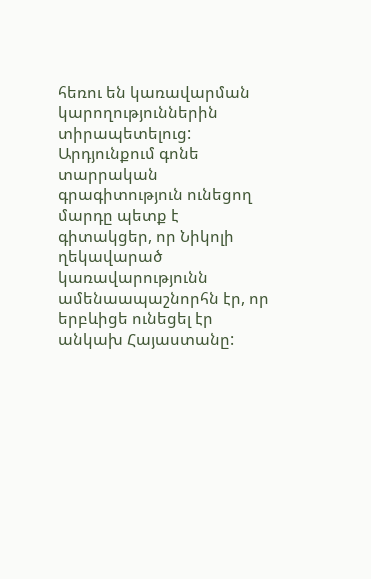հեռու են կառավարման կարողություններին տիրապետելուց: Արդյունքում գոնե տարրական գրագիտություն ունեցող մարդը պետք է գիտակցեր, որ Նիկոլի ղեկավարած կառավարությունն ամենաապաշնորհն էր, որ երբևիցե ունեցել էր անկախ Հայաստանը: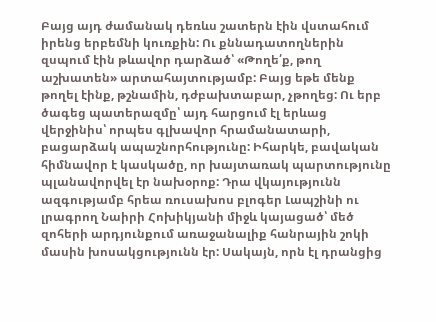Բայց այդ ժամանակ դեռևս շատերն էին վստահում իրենց երբեմնի կուռքին: Ու քննադատողներին զսպում էին թևավոր դարձած՝ «Թողե՛ք, թող աշխատեն» արտահայտությամբ: Բայց եթե մենք թողել էինք, թշնամին, դժբախտաբար, չթողեց: Ու երբ ծագեց պատերազմը՝ այդ հարցում էլ երևաց վերջինիս՝ որպես գլխավոր հրամանատարի, բացարձակ ապաշնորհությունը: Իհարկե, բավական հիմնավոր է կասկածը, որ խայտառակ պարտությունը պլանավորվել էր նախօրոք: Դրա վկայությունն ազգությամբ հրեա ռուսախոս բլոգեր Լապշինի ու լրագրող Նաիրի Հոխիկյանի միջև կայացած՝ մեծ զոհերի արդյունքում առաջանալիք հանրային շոկի մասին խոսակցությունն էր: Սակայն, որն էլ դրանցից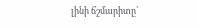լինի ճշմարիտը՝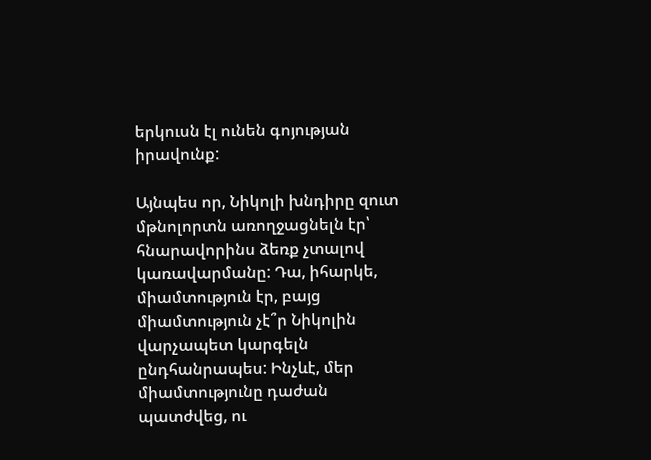երկուսն էլ ունեն գոյության իրավունք:

Այնպես որ, Նիկոլի խնդիրը զուտ մթնոլորտն առողջացնելն էր՝ հնարավորինս ձեռք չտալով կառավարմանը: Դա, իհարկե, միամտություն էր, բայց միամտություն չէ՞ր Նիկոլին վարչապետ կարգելն ընդհանրապես: Ինչևէ, մեր միամտությունը դաժան պատժվեց, ու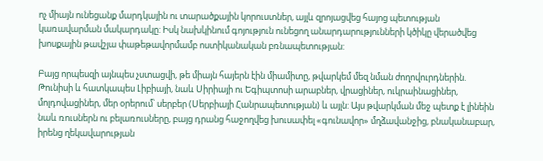ոչ միայն ունեցանք մարդկային ու տարածքային կորուստներ, այլև զրոյացվեց հայոց պետության կառավարման մակարդակը: Իսկ նախկինում գոյություն ունեցող անարդարությունների կծիկը վերածվեց խոսքային թավշյա փաթեթավորմամբ ոստիկանական բռնապետության:

Բայց որպեսզի այնպես չստացվի, թե միայն հայերն էին միամիտը, թվարկեմ մեզ նման ժողովուրդներին. Թունիսի և հատկապես Լիբիայի, նաև Սիրիայի ու Եգիպտոսի արաբներ, վրացիներ, ուկրաինացիներ, մոլդովացիներ, մեր օրերում՝ սերբեր (Սերբիայի Հանրապետության) և այլն: Այս թվարկման մեջ պետք է լինեին նաև ռուսներն ու բելառուսները, բայց դրանց հաջողվեց խուսափել «գունավոր» մղձավանջից, բնականաբար, իրենց ղեկավարության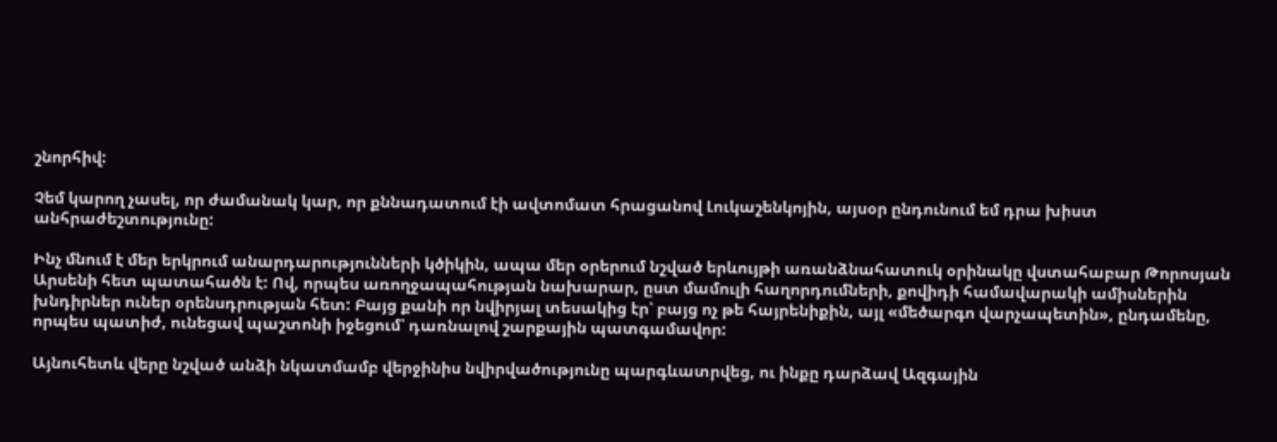շնորհիվ:

Չեմ կարող չասել, որ ժամանակ կար, որ քննադատում էի ավտոմատ հրացանով Լուկաշենկոյին, այսօր ընդունում եմ դրա խիստ անհրաժեշտությունը:

Ինչ մնում է մեր երկրում անարդարությունների կծիկին, ապա մեր օրերում նշված երևույթի առանձնահատուկ օրինակը վստահաբար Թորոսյան Արսենի հետ պատահածն է: Ով, որպես առողջապահության նախարար, ըստ մամուլի հաղորդումների, քովիդի համավարակի ամիսներին խնդիրներ ուներ օրենսդրության հետ: Բայց քանի որ նվիրյալ տեսակից էր՝ բայց ոչ թե հայրենիքին, այլ «մեծարգո վարչապետին», ընդամենը, որպես պատիժ, ունեցավ պաշտոնի իջեցում՝ դառնալով շարքային պատգամավոր:

Այնուհետև վերը նշված անձի նկատմամբ վերջինիս նվիրվածությունը պարգևատրվեց, ու ինքը դարձավ Ազգային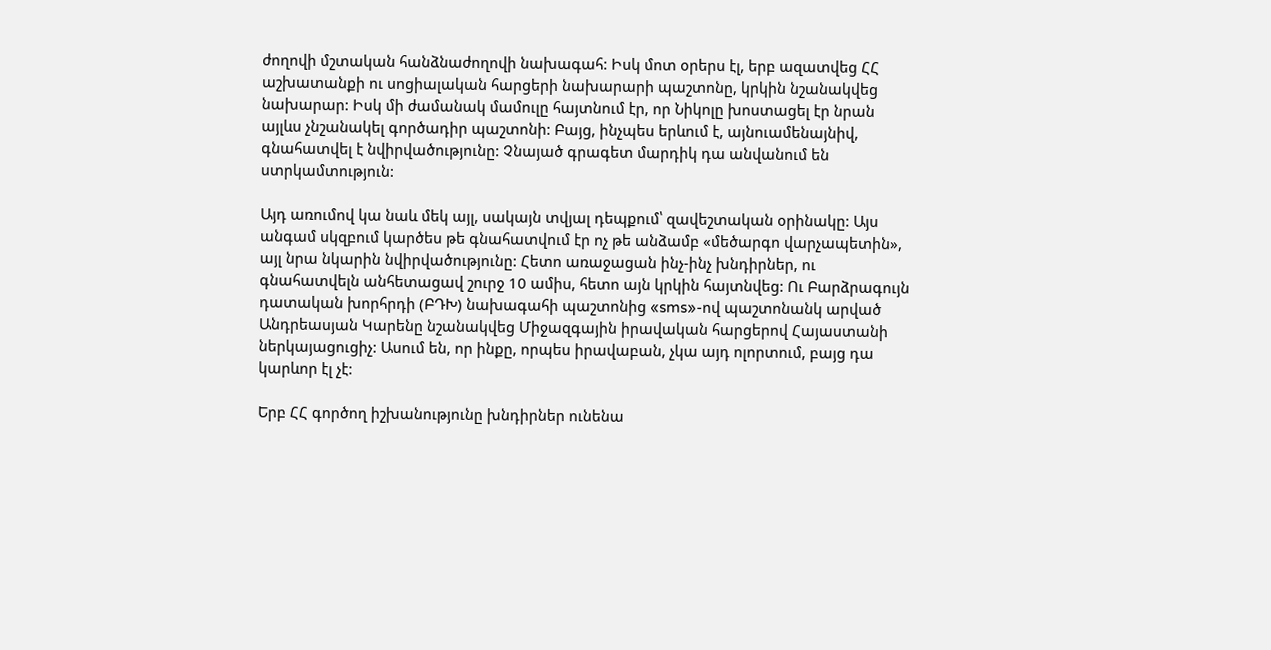ժողովի մշտական հանձնաժողովի նախագահ: Իսկ մոտ օրերս էլ, երբ ազատվեց ՀՀ աշխատանքի ու սոցիալական հարցերի նախարարի պաշտոնը, կրկին նշանակվեց նախարար: Իսկ մի ժամանակ մամուլը հայտնում էր, որ Նիկոլը խոստացել էր նրան այլևս չնշանակել գործադիր պաշտոնի: Բայց, ինչպես երևում է, այնուամենայնիվ, գնահատվել է նվիրվածությունը: Չնայած գրագետ մարդիկ դա անվանում են ստրկամտություն:

Այդ առումով կա նաև մեկ այլ, սակայն տվյալ դեպքում՝ զավեշտական օրինակը: Այս անգամ սկզբում կարծես թե գնահատվում էր ոչ թե անձամբ «մեծարգո վարչապետին», այլ նրա նկարին նվիրվածությունը: Հետո առաջացան ինչ-ինչ խնդիրներ, ու գնահատվելն անհետացավ շուրջ 10 ամիս, հետո այն կրկին հայտնվեց: Ու Բարձրագույն դատական խորհրդի (ԲԴԽ) նախագահի պաշտոնից «sms»-ով պաշտոնանկ արված Անդրեասյան Կարենը նշանակվեց Միջազգային իրավական հարցերով Հայաստանի ներկայացուցիչ: Ասում են, որ ինքը, որպես իրավաբան, չկա այդ ոլորտում, բայց դա կարևոր էլ չէ:

Երբ ՀՀ գործող իշխանությունը խնդիրներ ունենա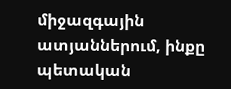միջազգային ատյաններում, ինքը պետական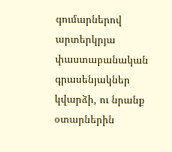գումարներով արտերկրյա փաստաբանական գրասենյակներ կվարձի, ու նրանք օտարներին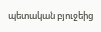պետական բյուջեից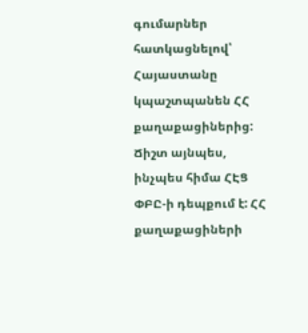գումարներ հատկացնելով՝ Հայաստանը կպաշտպանեն ՀՀ քաղաքացիներից: Ճիշտ այնպես, ինչպես հիմա ՀԷՑ ՓԲԸ-ի դեպքում է: ՀՀ քաղաքացիների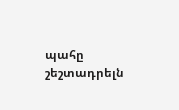պահը շեշտադրելն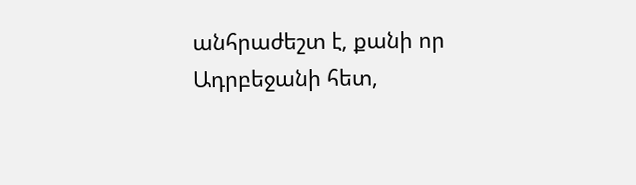անհրաժեշտ է, քանի որ Ադրբեջանի հետ,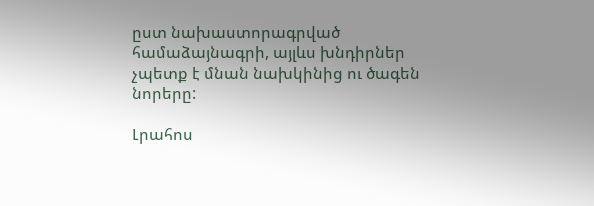ըստ նախաստորագրված համաձայնագրի, այլևս խնդիրներ չպետք է մնան նախկինից ու ծագեն նորերը:

Լրահոս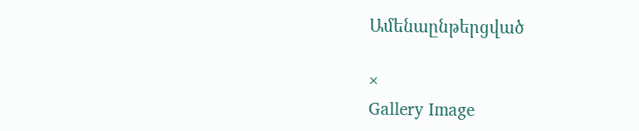Ամենաընթերցված

×
Gallery Image